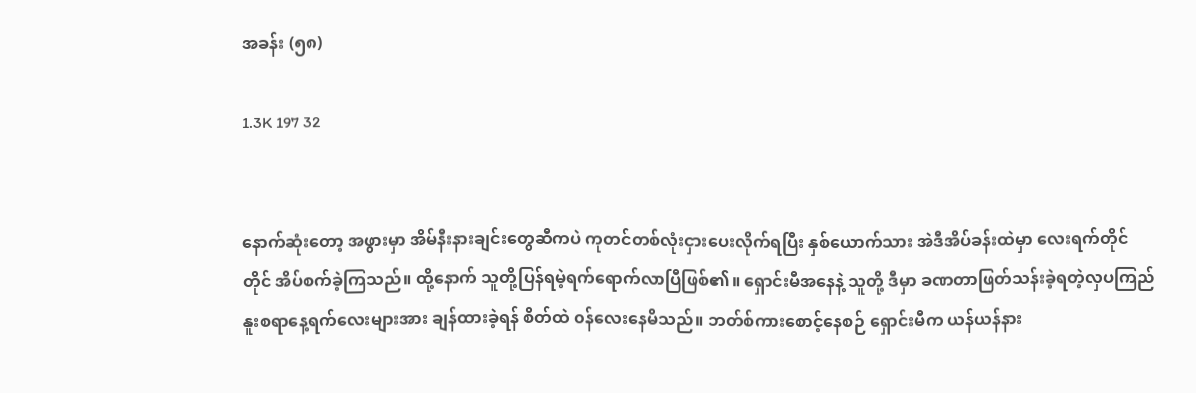အခန်း (၅၈)

1.3K 197 32


နောက်ဆုံးတော့ အဖွားမှာ အိမ်နီးနားချင်းတွေဆီကပဲ ကုတင်တစ်လုံးငှားပေးလိုက်ရပြီး နှစ်ယောက်သား အဲဒီအိပ်ခန်းထဲမှာ လေးရက်တိုင်တိုင် အိပ်စက်ခဲ့ကြသည်။ ထို့နောက် သူတို့ပြန်ရမဲ့ရက်ရောက်လာပြီဖြစ်၏။ ရှောင်းမီအနေနဲ့ သူတို့ ဒီမှာ ခဏတာဖြတ်သန်းခဲ့ရတဲ့လှပကြည်နူးစရာနေ့ရက်လေးများအား ချန်ထားခဲ့ရန် စိတ်ထဲ ၀န်လေးနေမိသည်။ ဘတ်စ်ကားစောင့်နေစဉ် ရှောင်းမီက ယန်ယန်နား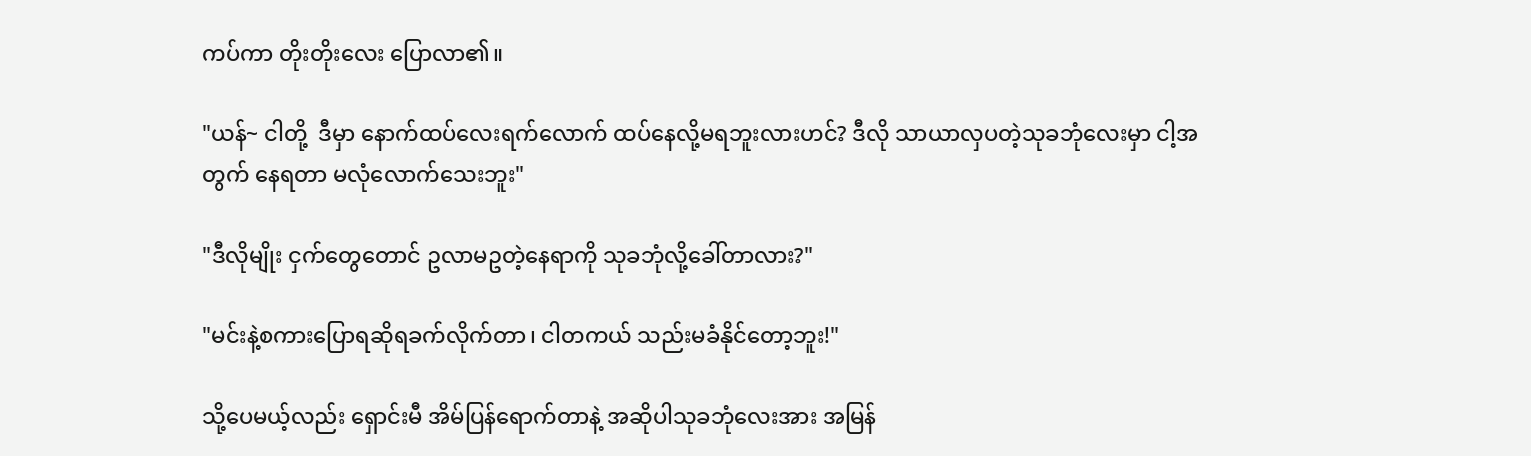ကပ်ကာ တိုးတိုးလေး ပြောလာ၏။

"ယန်~ ငါတို့  ဒီမှာ နောက်‌ထပ်လေးရက်လောက် ထပ်နေလို့မရဘူးလားဟင်? ဒီလို သာယာလှပတဲ့သုခဘုံလေးမှာ ငါ့အတွက် နေရတာ မလုံလောက်သေးဘူး"

"ဒီလိုမျိုး ငှက်တွေတောင် ဥလာမဥတဲ့နေရာကို သုခဘုံလို့ခေါ်တာလား?"

"မင်းနဲ့စကားပြောရဆိုရခက်လိုက်တာ၊ ငါတကယ် သည်းမခံနိုင်တော့ဘူး!"

သို့ပေမယ့်လည်း ရှောင်းမီ အိမ်ပြန်ရောက်တာနဲ့ အဆိုပါသုခဘုံလေးအား အမြန်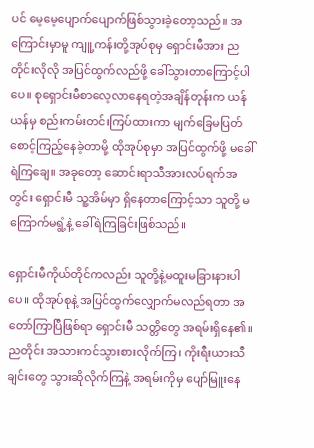ပင် မေ့မေ့ပျောက်ပျောက်ဖြစ်သွားခဲ့တော့သည်။ အကြောင်းမှာမူ ကျူ့ကန်းတို့အုပ်စုမှ ရှောင်းမီအား ညတိုင်းလိုလို အပြင်ထွက်လည်ဖို့ ခေါ်သွားတာကြောင့်ပါပေ။ စုရှောင်းမီစာလေ့လာနေရတဲ့အချိန်တုန်းက ယန်ယန်မှ စည်းကမ်းတင်းကြပ်ထားကာ မျက်ခြေမပြတ် စောင့်ကြည့်နေခဲ့တာမို့ ထိုအုပ်စုမှာ အပြင်ထွက်ဖို့ မခေါ်ရဲကြချေ။ အခုတော့ ဆောင်းရာသီအားလပ်ရက်အတွင်း ရှောင်းမီ သူ့အိမ်မှာ ရှိနေတာကြောင့်သာ သူတို့‌ မကြောက်မရွံ့နဲ့ ခေါ်ရဲကြခြင်းဖြစ်သည်။

ရှောင်းမီကိုယ်တိုင်ကလည်း သူတို့နဲ့မထူးမခြားနားပါပေ။ ထိုအုပ်စုနဲ့ အပြင်ထွက်လျှောက်မလည်ရတာ အတော်ကြာပြီဖြစ်ရာ ရှောင်းမီ သတ္တိတွေ အရမ်းရှိနေ၏။ ညတိုင်း အသားကင်သွားစားလိုက်ကြ၊ ကိုးရီးယားသီချင်းတွေ သွားဆိုလိုက်ကြနဲ့ အရမ်းကိုမှ ပျော်မြူးနေ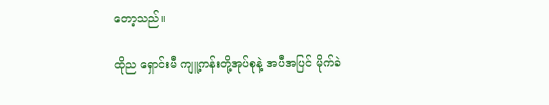တော့သည်။

ထိုည ရှောင်းမီ ကျူ့ကန်းတို့အုပ်စုနဲ့ အပီအပြင် မိုက်ခဲ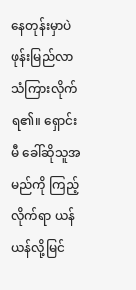နေတုန်းမှာပဲ ဖုန်းမြည်လာသံကြားလိုက်ရ၏။ ရှောင်းမီ ခေါ်ဆိုသူအမည်ကို ကြည့်လိုက်ရာ ယန်ယန်လို့မြင်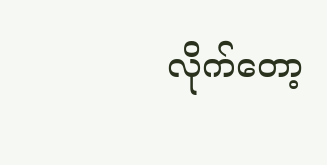လိုက်တော့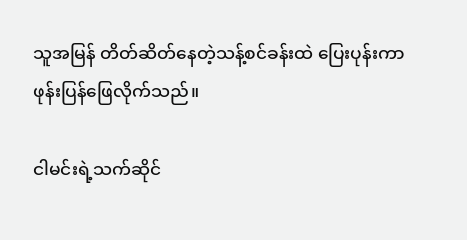သူအမြန် တိတ်ဆိတ်နေတဲ့သန့်စင်ခန်းထဲ ပြေးပုန်းကာ ဖုန်းပြန်ဖြေလိုက်သည်။

ငါမင်းရဲ့သက်ဆိုင်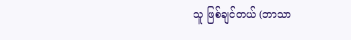သူ ဖြစ်ချင်တယ် (ဘာသာ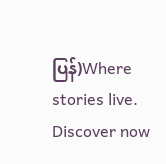ပြန်)Where stories live. Discover now